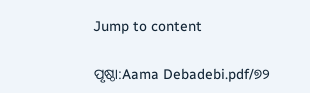Jump to content

ପୃଷ୍ଠା:Aama Debadebi.pdf/୭୨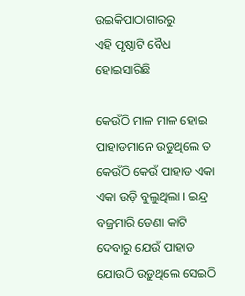ଉଇକିପାଠାଗାର‌ରୁ
ଏହି ପୃଷ୍ଠାଟି ବୈଧ ହୋଇସାରିଛି

କେଉଁଠି ମାଳ ମାଳ ହୋଇ ପାହାଡମାନେ ଉଡୁଥିଲେ ତ କେଉଁଠି କେଉଁ ପାହାଡ ଏକା ଏକା ଉଡ଼ି ବୁଲୁଥିଲା । ଇନ୍ଦ୍ର ବଜ୍ରମାରି ଡେଣା କାଟି ଦେବାରୁ ଯେଉଁ ପାହାଡ ଯୋଉଠି ଉଡ଼ୁଥିଲେ ସେଇଠି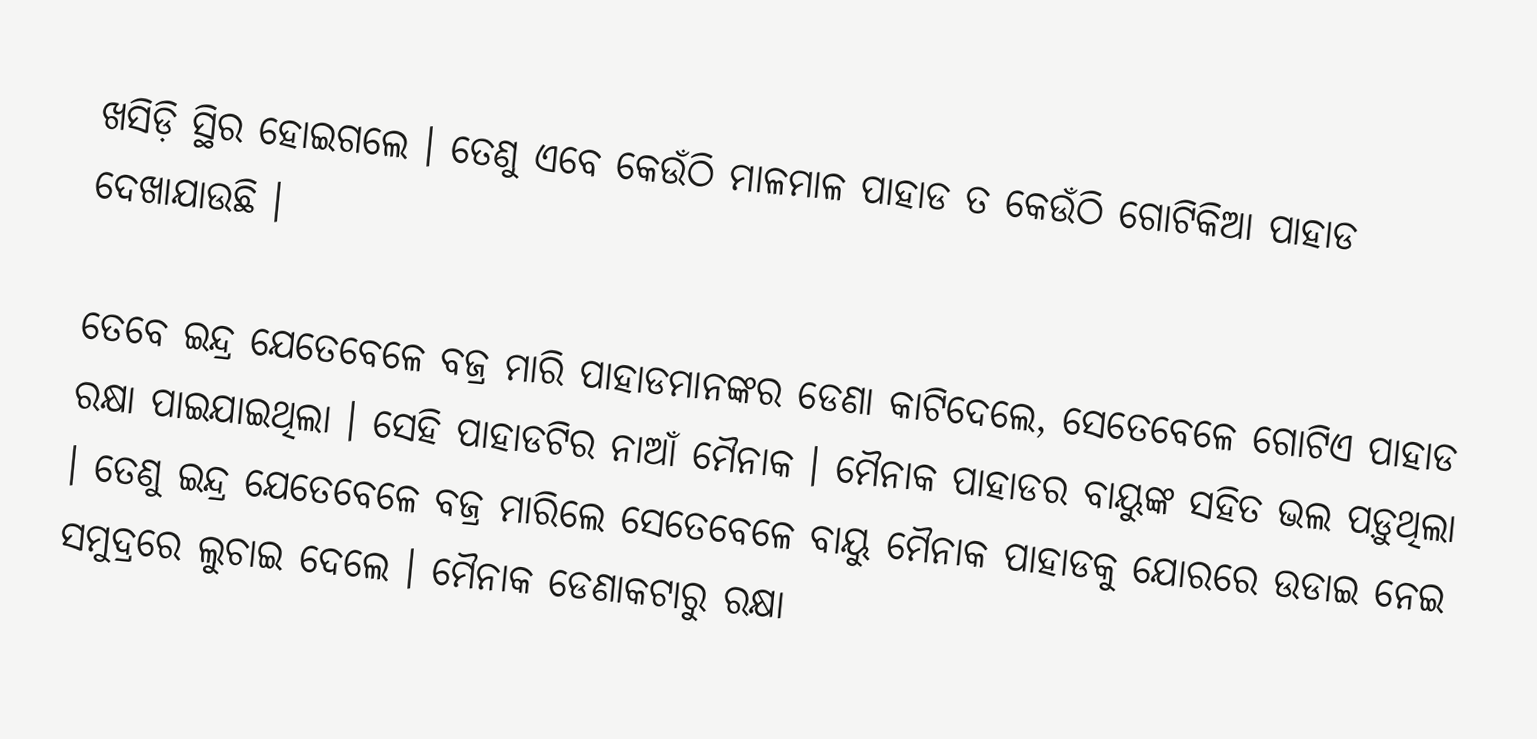ଖସିଡ଼ି ସ୍ଥିର ହୋଇଗଲେ । ତେଣୁ ଏବେ କେଉଁଠି ମାଳମାଳ ପାହାଡ ତ କେଉଁଠି ଗୋଟିକିଆ ପାହାଡ ଦେଖାଯାଉଛି ।

ତେବେ ଇନ୍ଦ୍ର ଯେତେବେଳେ ବଜ୍ର ମାରି ପାହାଡମାନଙ୍କର ଡେଣା କାଟିଦେଲେ, ସେତେବେଳେ ଗୋଟିଏ ପାହାଡ ରକ୍ଷା ପାଇଯାଇଥିଲା । ସେହି ପାହାଡଟିର ନାଆଁ ମୈନାକ । ମୈନାକ ପାହାଡର ବାୟୁଙ୍କ ସହିତ ଭଲ ପଡ଼ୁଥିଲା । ତେଣୁ ଇନ୍ଦ୍ର ଯେତେବେଳେ ବଜ୍ର ମାରିଲେ ସେତେବେଳେ ବାୟୁ ମୈନାକ ପାହାଡକୁ ଯୋରରେ ଉଡାଇ ନେଇ ସମୁଦ୍ରରେ ଲୁଚାଇ ଦେଲେ । ମୈନାକ ଡେଣାକଟାରୁ ରକ୍ଷା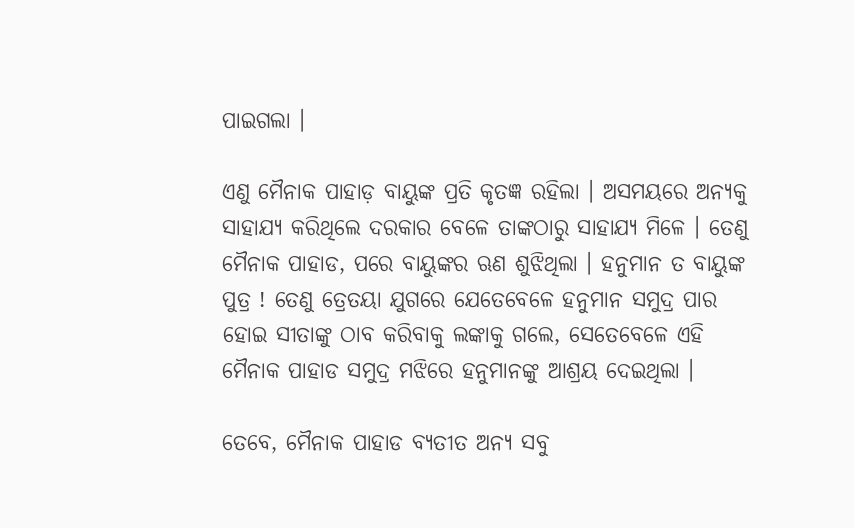ପାଇଗଲା ।

ଏଣୁ ମୈନାକ ପାହାଡ଼ ବାୟୁଙ୍କ ପ୍ରତି କୃତଜ୍ଞ ରହିଲା । ଅସମୟରେ ଅନ୍ୟକୁ ସାହାଯ୍ୟ କରିଥିଲେ ଦରକାର ବେଳେ ତାଙ୍କଠାରୁ ସାହାଯ୍ୟ ମିଳେ । ତେଣୁ ମୈନାକ ପାହାଡ, ପରେ ବାୟୁଙ୍କର ଋଣ ଶୁଝିଥିଲା । ହନୁମାନ ତ ବାୟୁଙ୍କ ପୁତ୍ର ! ତେଣୁ ତ୍ରେତୟା ଯୁଗରେ ଯେତେବେଳେ ହନୁମାନ ସମୁଦ୍ର ପାର ହୋଇ ସୀତାଙ୍କୁ ଠାବ କରିବାକୁ ଲଙ୍କାକୁ ଗଲେ, ସେତେବେଳେ ଏହି ମୈନାକ ପାହାଡ ସମୁଦ୍ର ମଝିରେ ହନୁମାନଙ୍କୁ ଆଶ୍ରୟ ଦେଇଥିଲା ।

ତେବେ, ମୈନାକ ପାହାଡ ବ୍ୟତୀତ ଅନ୍ୟ ସବୁ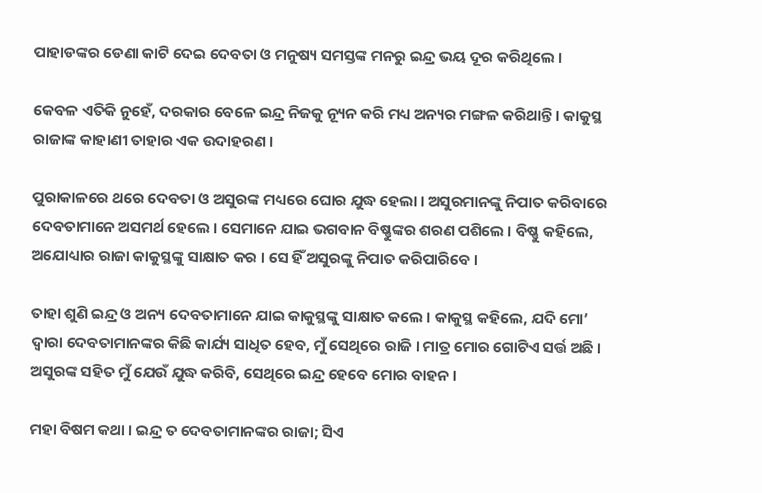ପାହାଡଙ୍କର ଡେଣା କାଟି ଦେଇ ଦେବତା ଓ ମନୁଷ୍ୟ ସମସ୍ତଙ୍କ ମନରୁ ଇନ୍ଦ୍ର ଭୟ ଦୂର କରିଥିଲେ ।

କେବଳ ଏତିକି ନୁହେଁ, ଦରକାର ବେଳେ ଇନ୍ଦ୍ର ନିଜକୁ ନ୍ୟୂନ କରି ମଧ୍ୟ ଅନ୍ୟର ମଙ୍ଗଳ କରିଥାନ୍ତି । କାକୁସ୍ଥ ରାଜାଙ୍କ କାହାଣୀ ତାହାର ଏକ ଉଦାହରଣ ।

ପୁରାକାଳରେ ଥରେ ଦେବତା ଓ ଅସୁରଙ୍କ ମଧ୍ୟରେ ଘୋର ଯୁଦ୍ଧ ହେଲା । ଅସୁରମାନଙ୍କୁ ନିପାତ କରିବାରେ ଦେବତାମାନେ ଅସମର୍ଥ ହେଲେ । ସେମାନେ ଯାଇ ଭଗବାନ ବିଷ୍ଣୁଙ୍କର ଶରଣ ପଶିଲେ । ବିଷ୍ଣୁ କହିଲେ, ଅଯୋଧ୍ୟାର ରାଜା କାକୁସ୍ଥଙ୍କୁ ସାକ୍ଷାତ କର । ସେ ହିଁ ଅସୁରଙ୍କୁ ନିପାତ କରିପାରିବେ ।

ତାହା ଶୁଣି ଇନ୍ଦ୍ର ଓ ଅନ୍ୟ ଦେବତାମାନେ ଯାଇ କାକୁସ୍ଥଙ୍କୁ ସାକ୍ଷାତ କଲେ । କାକୁସ୍ଥ କହିଲେ, ଯଦି ମୋ’ ଦ୍ୱାରା ଦେବତାମାନଙ୍କର କିଛି କାର୍ଯ୍ୟ ସାଧିତ ହେବ, ମୁଁ ସେଥିରେ ରାଜି । ମାତ୍ର ମୋର ଗୋଟିଏ ସର୍ତ୍ତ ଅଛି । ଅସୁରଙ୍କ ସହିତ ମୁଁ ଯେଉଁ ଯୁଦ୍ଧ କରିବି, ସେଥିରେ ଇନ୍ଦ୍ର ହେବେ ମୋର ବାହନ ।

ମହା ବିଷମ କଥା । ଇନ୍ଦ୍ର ତ ଦେବତାମାନଙ୍କର ରାଜା; ସିଏ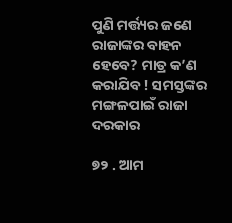ପୁଣି ମର୍ତ୍ତ୍ୟର ଜଣେ ରାଜାଙ୍କର ବାହନ ହେବେ? ମାତ୍ର କ’ଣ କରାଯିବ ! ସମସ୍ତଙ୍କର ମଙ୍ଗଳପାଇଁ ରାଜା ଦରକାର

୭୨ . ଆମ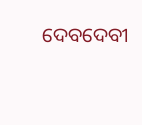ଦେବଦେବୀ